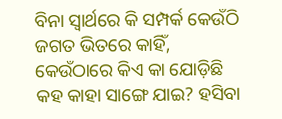ବିନା ସ୍ୱାର୍ଥରେ କି ସମ୍ପର୍କ କେଉଁଠି ଜଗତ ଭିତରେ କାହିଁ, କେଉଁଠାରେ କିଏ କା ଯୋଡ଼ିଛି କହ କାହା ସାଙ୍ଗେ ଯାଇ? ହସିବା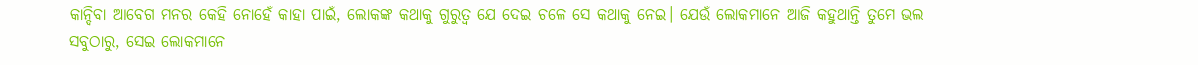କାନ୍ଦିବା ଆବେଗ ମନର କେହି ନୋହେଁ କାହା ପାଇଁ, ଲୋକଙ୍କ କଥାକୁ ଗୁରୁତ୍ୱ ଯେ ଦେଇ ଚଳେ ସେ କଥାକୁ ନେଇ। ଯେଉଁ ଲୋକମାନେ ଆଜି କହୁଥାନ୍ତି ତୁମେ ଭଲ ସବୁଠାରୁ, ସେଇ ଲୋକମାନେ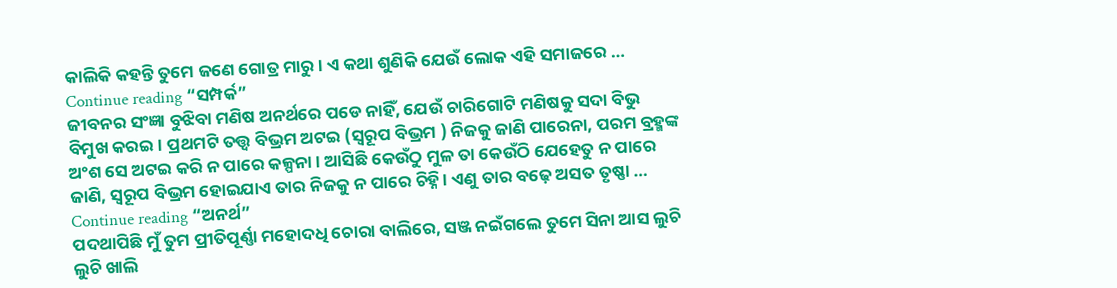କାଲିକି କହନ୍ତି ତୁମେ ଜଣେ ଗୋତ୍ର ମାରୁ। ଏ କଥା ଶୁଣିକି ଯେଉଁ ଲୋକ ଏହି ସମାଜରେ … Continue reading “ସମ୍ପର୍କ”
ଜୀବନର ସଂଜ୍ଞା ବୁଝିବା ମଣିଷ ଅନର୍ଥରେ ପଡେ ନାହିଁ, ଯେଉଁ ଚାରିଗୋଟି ମଣିଷକୁ ସଦା ବିଭୁ ବିମୁଖ କରଇ। ପ୍ରଥମଟି ତତ୍ତ୍ୱ ବିଭ୍ରମ ଅଟଇ (ସ୍ୱରୂପ ବିଭ୍ରମ ) ନିଜକୁ ଜାଣି ପାରେନା, ପରମ ବ୍ରହ୍ମଙ୍କ ଅଂଶ ସେ ଅଟଇ କରି ନ ପାରେ କଳ୍ପନା। ଆସିଛି କେଉଁଠୁ ମୁଳ ତା କେଉଁଠି ଯେହେତୁ ନ ପାରେ ଜାଣି, ସ୍ୱରୂପ ବିଭ୍ରମ ହୋଇଯାଏ ତାର ନିଜକୁ ନ ପାରେ ଚିହ୍ନି। ଏଣୁ ତାର ବଢ଼େ ଅସତ ତୃଷ୍ଣା … Continue reading “ଅନର୍ଥ”
ପଦଥାପିଛି ମୁଁ ତୁମ ପ୍ରୀତିପୂର୍ଣ୍ଣା ମହୋଦଧି ଚୋରା ବାଲିରେ, ସଞ୍ଜ ନଇଁଗଲେ ତୁମେ ସିନା ଆସ ଲୁଚି ଲୁଚି ଖାଲି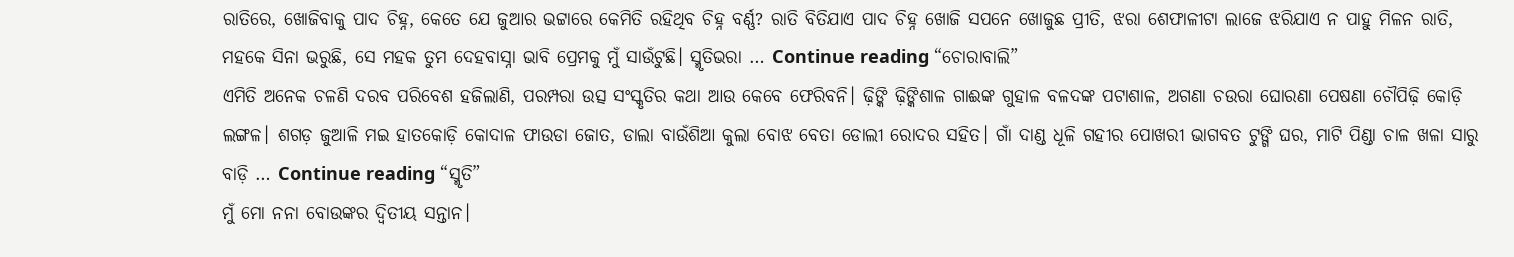ରାତିରେ, ଖୋଜିବାକୁ ପାଦ ଚିହ୍ନ, କେତେ ଯେ ଜୁଆର ଭଟ୍ଟାରେ କେମିତି ରହିଥିବ ଚିହ୍ନ ବର୍ଣ୍ଣ? ରାତି ବିତିଯାଏ ପାଦ ଚିହ୍ନ ଖୋଜି ସପନେ ଖୋଜୁଛ ପ୍ରୀତି, ଝରା ଶେଫାଳୀଟା ଲାଜେ ଝରିଯାଏ ନ ପାହୁ ମିଳନ ରାତି, ମହକେ ସିନା ଭରୁଛି, ସେ ମହକ ତୁମ ଦେହବାସ୍ନା ଭାବି ପ୍ରେମକୁ ମୁଁ ସାଉଁଟୁଛି। ସ୍ମୃତିଭରା … Continue reading “ଚୋରାବାଲି”
ଏମିତି ଅନେକ ଚଳଣି ଦରବ ପରିବେଶ ହଜିଲାଣି, ପରମ୍ପରା ଉତ୍ସ ସଂସ୍କୃତିର କଥା ଆଉ କେବେ ଫେରିବନି। ଢ଼ିଙ୍କି ଢ଼ିଙ୍କିଶାଳ ଗାଈଙ୍କ ଗୁହାଳ ବଳଦଙ୍କ ପଟାଶାଳ, ଅଗଣା ଚଉରା ଘୋରଣା ପେଷଣା ଚୌପିଢ଼ି କୋଡ଼ି ଲଙ୍ଗଳ। ଶଗଡ଼ ଜୁଆଳି ମଇ ହାତକୋଡ଼ି କୋଦାଳ ଫାଉଡା ଜୋତ, ଡାଲା ବାଉଁଶିଆ କୁଲା ବୋଝ ବେତା ଡୋଲୀ ରୋଦର ସହିତ। ଗାଁ ଦାଣ୍ଡ ଧୂଳି ଗହୀର ପୋଖରୀ ଭାଗବତ ଟୁଙ୍ଗି ଘର, ମାଟି ପିଣ୍ଡା ଚାଳ ଖଳା ସାରୁ ବାଡ଼ି … Continue reading “ସ୍ମୃତି”
ମୁଁ ମୋ ନନା ବୋଉଙ୍କର ଦ୍ଵିତୀୟ ସନ୍ତାନ।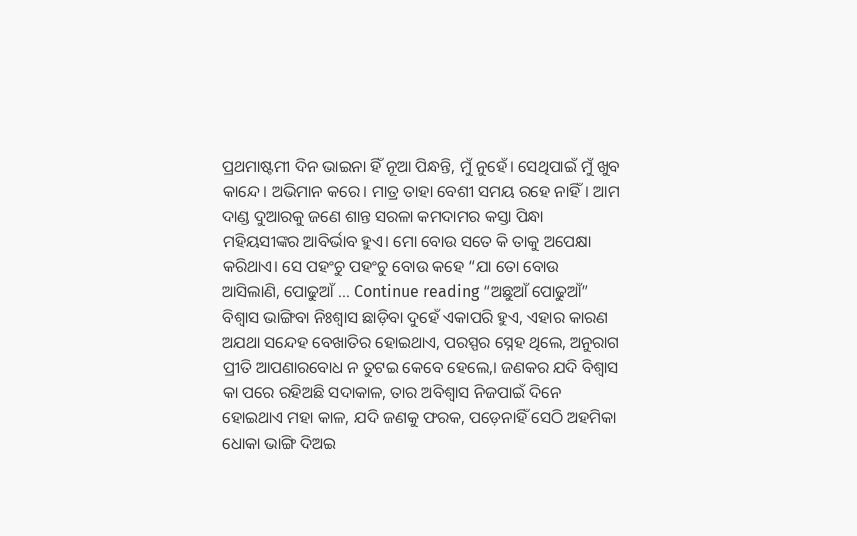ପ୍ରଥମାଷ୍ଟମୀ ଦିନ ଭାଇନା ହିଁ ନୂଆ ପିନ୍ଧନ୍ତି, ମୁଁ ନୁହେଁ। ସେଥିପାଇଁ ମୁଁ ଖୁବ କାନ୍ଦେ। ଅଭିମାନ କରେ। ମାତ୍ର ତାହା ବେଶୀ ସମୟ ରହେ ନାହିଁ। ଆମ ଦାଣ୍ଡ ଦୁଆରକୁ ଜଣେ ଶାନ୍ତ ସରଳା କମଦାମର କସ୍ତା ପିନ୍ଧା ମହିୟସୀଙ୍କର ଆବିର୍ଭାବ ହୁଏ। ମୋ ବୋଉ ସତେ କି ତାକୁ ଅପେକ୍ଷା କରିଥାଏ। ସେ ପହଂଚୁ ପହଂଚୁ ବୋଉ କହେ “ଯା ତୋ ବୋଉ ଆସିଲାଣି, ପୋଢୁଆଁ … Continue reading “ଅଛୁଆଁ ପୋଢୁଆଁ”
ବିଶ୍ୱାସ ଭାଙ୍ଗିବା ନିଃଶ୍ୱାସ ଛାଡ଼ିବା ଦୁହେଁ ଏକାପରି ହୁଏ, ଏହାର କାରଣ ଅଯଥା ସନ୍ଦେହ ବେଖାତିର ହୋଇଥାଏ, ପରସ୍ପର ସ୍ନେହ ଥିଲେ, ଅନୁରାଗ ପ୍ରୀତି ଆପଣାରବୋଧ ନ ତୁଟଇ କେବେ ହେଲେ,। ଜଣକର ଯଦି ବିଶ୍ୱାସ କା ପରେ ରହିଅଛି ସଦାକାଳ, ତାର ଅବିଶ୍ବାସ ନିଜପାଇଁ ଦିନେ ହୋଇଥାଏ ମହା କାଳ, ଯଦି ଜଣକୁ ଫରକ, ପଡ଼େନାହିଁ ସେଠି ଅହମିକା ଧୋକା ଭାଙ୍ଗି ଦିଅଇ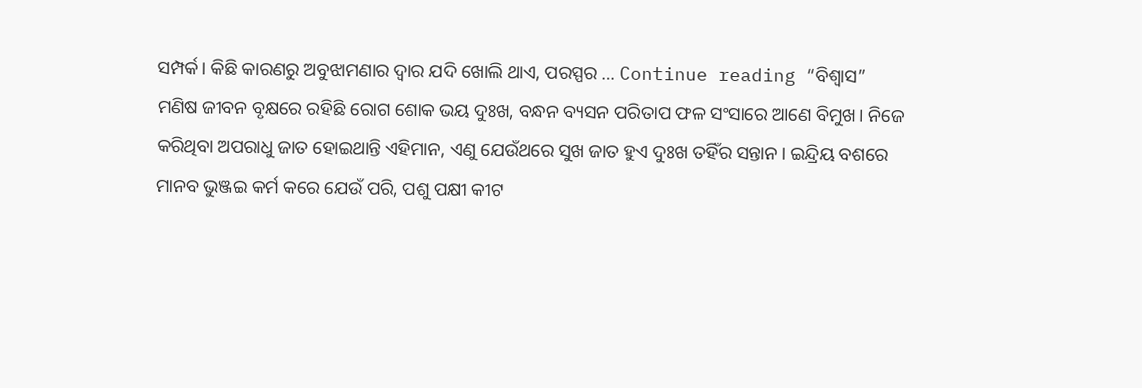ସମ୍ପର୍କ। କିଛି କାରଣରୁ ଅବୁଝାମଣାର ଦ୍ୱାର ଯଦି ଖୋଲି ଥାଏ, ପରସ୍ପର … Continue reading “ବିଶ୍ୱାସ”
ମଣିଷ ଜୀବନ ବୃକ୍ଷରେ ରହିଛି ରୋଗ ଶୋକ ଭୟ ଦୁଃଖ, ବନ୍ଧନ ବ୍ୟସନ ପରିତାପ ଫଳ ସଂସାରେ ଆଣେ ବିମୁଖ। ନିଜେ କରିଥିବା ଅପରାଧୁ ଜାତ ହୋଇଥାନ୍ତି ଏହିମାନ, ଏଣୁ ଯେଉଁଥରେ ସୁଖ ଜାତ ହୁଏ ଦୁଃଖ ତହିଁର ସନ୍ତାନ। ଇନ୍ଦ୍ରିୟ ବଶରେ ମାନବ ଭୁଞ୍ଜଇ କର୍ମ କରେ ଯେଉଁ ପରି, ପଶୁ ପକ୍ଷୀ କୀଟ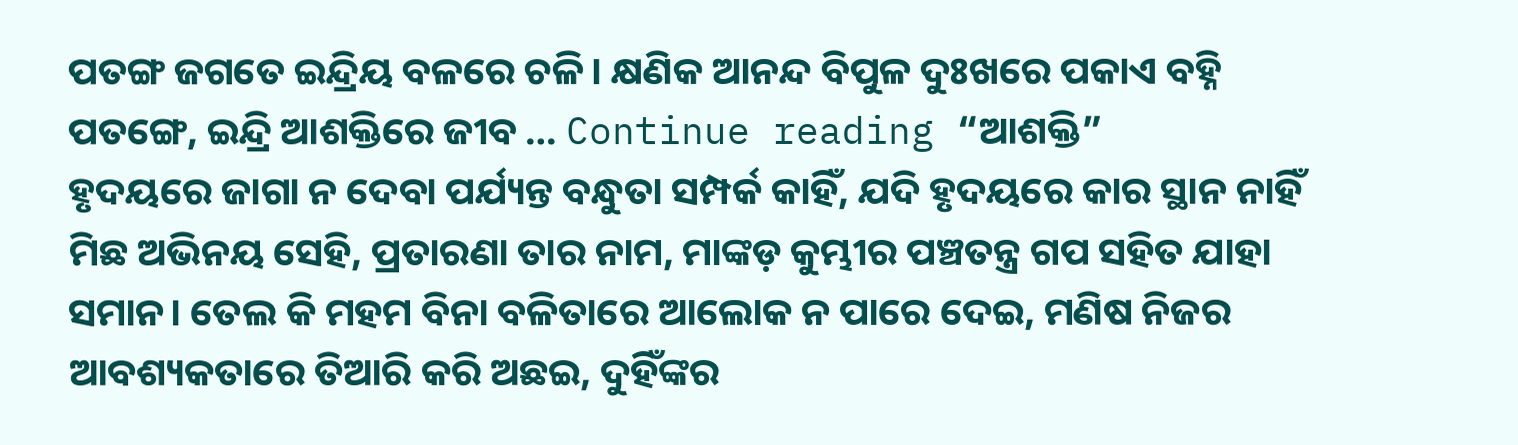ପତଙ୍ଗ ଜଗତେ ଇନ୍ଦ୍ରିୟ ବଳରେ ଚଳି। କ୍ଷଣିକ ଆନନ୍ଦ ବିପୁଳ ଦୁଃଖରେ ପକାଏ ବହ୍ନି ପତଙ୍ଗେ, ଇନ୍ଦ୍ରି ଆଶକ୍ତିରେ ଜୀବ … Continue reading “ଆଶକ୍ତି”
ହୃଦୟରେ ଜାଗା ନ ଦେବା ପର୍ଯ୍ୟନ୍ତ ବନ୍ଧୁତା ସମ୍ପର୍କ କାହିଁ, ଯଦି ହୃଦୟରେ କାର ସ୍ଥାନ ନାହିଁ ମିଛ ଅଭିନୟ ସେହି, ପ୍ରତାରଣା ତାର ନାମ, ମାଙ୍କଡ଼ କୁମ୍ଭୀର ପଞ୍ଚତନ୍ତ୍ର ଗପ ସହିତ ଯାହା ସମାନ। ତେଲ କି ମହମ ବିନା ବଳିତାରେ ଆଲୋକ ନ ପାରେ ଦେଇ, ମଣିଷ ନିଜର ଆବଶ୍ୟକତାରେ ତିଆରି କରି ଅଛଇ, ଦୁହିଁଙ୍କର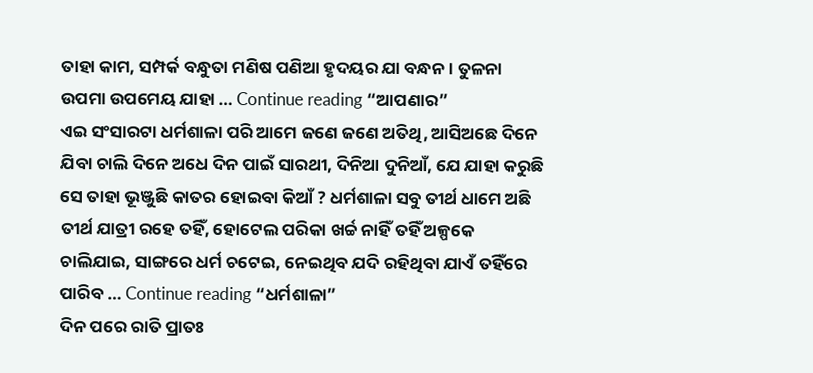ତାହା କାମ, ସମ୍ପର୍କ ବନ୍ଧୁତା ମଣିଷ ପଣିଆ ହୃଦୟର ଯା ବନ୍ଧନ। ତୁଳନା ଉପମା ଉପମେୟ ଯାହା … Continue reading “ଆପଣାର”
ଏଇ ସଂସାରଟା ଧର୍ମଶାଳା ପରି ଆମେ ଜଣେ ଜଣେ ଅତିଥି, ଆସିଅଛେ ଦିନେ ଯିବା ଚାଲି ଦିନେ ଅଧେ ଦିନ ପାଇଁ ସାରଥୀ, ଦିନିଆ ଦୁନିଆଁ, ଯେ ଯାହା କରୁଛି ସେ ତାହା ଭୂଞ୍ଜୁଛି କାତର ହୋଇବା କିଆଁ ? ଧର୍ମଶାଳା ସବୁ ତୀର୍ଥ ଧାମେ ଅଛି ତୀର୍ଥ ଯାତ୍ରୀ ରହେ ତହିଁ, ହୋଟେଲ ପରିକା ଖର୍ଚ୍ଚ ନାହିଁ ତହିଁ ଅଳ୍ପକେ ଚାଲିଯାଇ, ସାଙ୍ଗରେ ଧର୍ମ ଚଟେଇ, ନେଇଥିବ ଯଦି ରହିଥିବା ଯାଏଁ ତହିଁରେ ପାରିବ … Continue reading “ଧର୍ମଶାଳା”
ଦିନ ପରେ ରାତି ପ୍ରାତଃ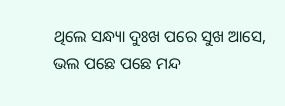ଥିଲେ ସନ୍ଧ୍ୟା ଦୁଃଖ ପରେ ସୁଖ ଆସେ, ଭଲ ପଛେ ପଛେ ମନ୍ଦ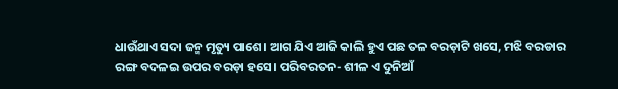ଧାଉଁଥାଏ ସଦା ଜନ୍ମ ମୃତ୍ୟୁ ପାଶେ। ଆଗ ଯିଏ ଆଜି କାଲି ହୁଏ ପଛ ତଳ ବରଡ଼ାଟି ଖସେ, ମଝି ବରଡାର ରଙ୍ଗ ବଦଳଇ ଉପର ବରଡ଼ା ହସେ। ପରିବରତନ- ଶୀଳ ଏ ଦୁନିଆଁ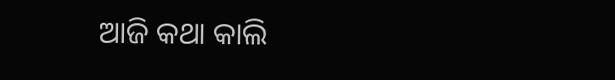ଆଜି କଥା କାଲି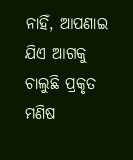ନାହିଁ, ଆପଣାଇ ଯିଏ ଆଗକୁ ଚାଲୁଛି ପ୍ରକୃତ ମଣିଷ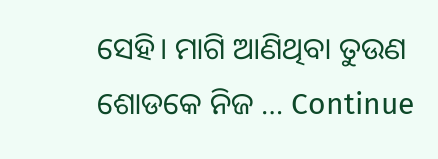ସେହି। ମାଗି ଆଣିଥିବା ତୁଉଣ ଶୋଡକେ ନିଜ … Continue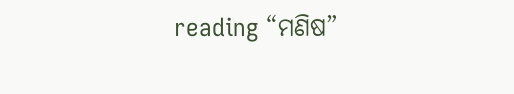reading “ମଣିଷ”